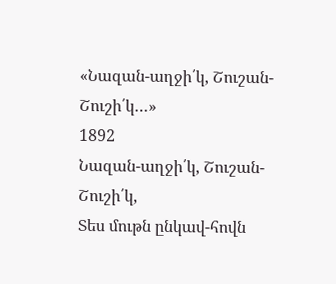«Նազան-աղջի՛կ, Շուշան-Շուշի՛կ…»
1892
Նազան-աղջի՛կ, Շուշան-Շուշի՛կ,
Տես մութն ընկավ-հովն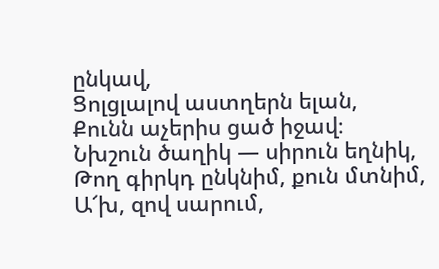ընկավ,
Ցոլցլալով աստղերն ելան,
Քունն աչերիս ցած իջավ։
Նխշուն ծաղիկ — սիրուն եղնիկ,
Թող գիրկդ ընկնիմ, քուն մտնիմ,
Ա՜խ, զով սարում,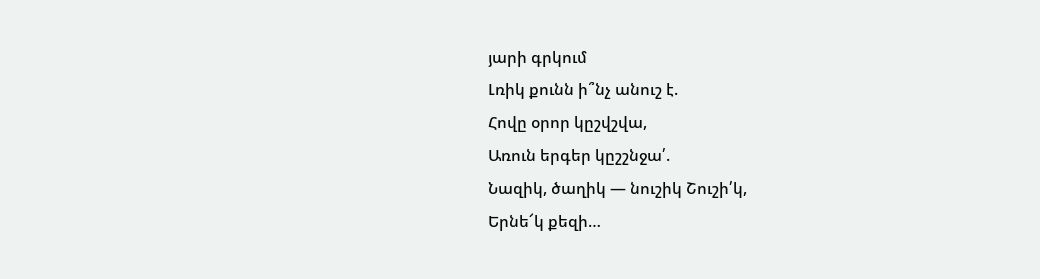յարի գրկում
Լռիկ քունն ի՞նչ անուշ է.
Հովը օրոր կըշվշվա,
Առուն երգեր կըշշնջա՛.
Նազիկ, ծաղիկ — նուշիկ Շուշի՛կ,
Երնե՜կ քեզի…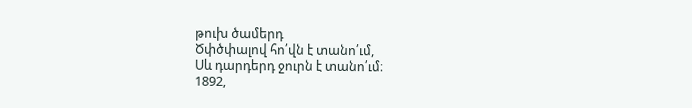թուխ ծամերդ
Ծփծփալով հո՛վն է տանո՛ւմ,
Սև դարդերդ ջուրն է տանո՛ւմ։
1892,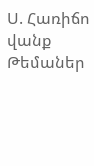Ս. Հառիճո վանք
Թեմաներ